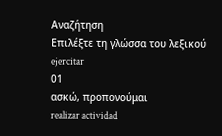Αναζήτηση
Επιλέξτε τη γλώσσα του λεξικού
ejercitar
01
ασκώ, προπονούμαι
realizar actividad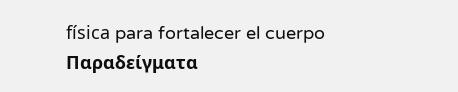física para fortalecer el cuerpo
Παραδείγματα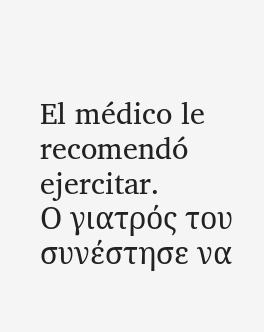El médico le recomendó ejercitar.
Ο γιατρός του συνέστησε να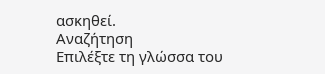ασκηθεί.
Αναζήτηση
Επιλέξτε τη γλώσσα του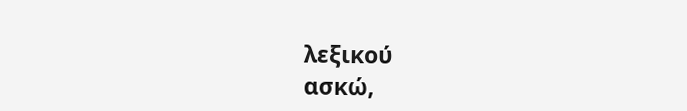λεξικού
ασκώ,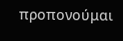προπονούμαι